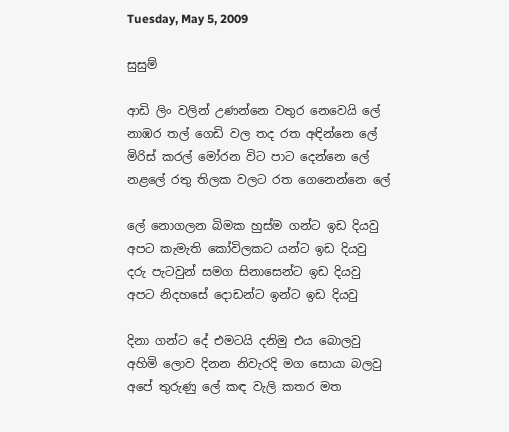Tuesday, May 5, 2009

සුසුම්

ආඩි ලිං වලින් උණන්නෙ වතුර නෙවෙයි ලේ
නාඹර තල් ගෙඩි වල තද රත අඳින්නෙ ලේ
මිරිස් කරල් මෝරන විට පාට දෙන්නෙ ලේ
නළලේ රතු තිලක වලට රත ගෙනෙන්නෙ ලේ

ලේ නොගලන බිමක හුස්ම ගන්ට ඉඩ දියවු
අපට කැමැති කෝවිලකට යන්ට ඉඩ දියවු
දරු පැටවුන් සමග සිනාසෙන්ට ඉඩ දියවු
අපට නිදහසේ දොඩන්ට ඉන්ට ඉඩ දියවු

දිනා ගන්ට දේ එමටයි දනිමු එය බොලවු
අහිමි ලොව දිනන නිවැරදි මග සොයා බලවු
අපේ තුරුණු ලේ කඳ වැලි කතර මත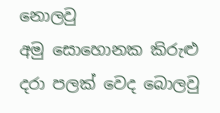නොලවු
අමු සොහොනක කිරුළු දරා පලක් වෙද බොලවු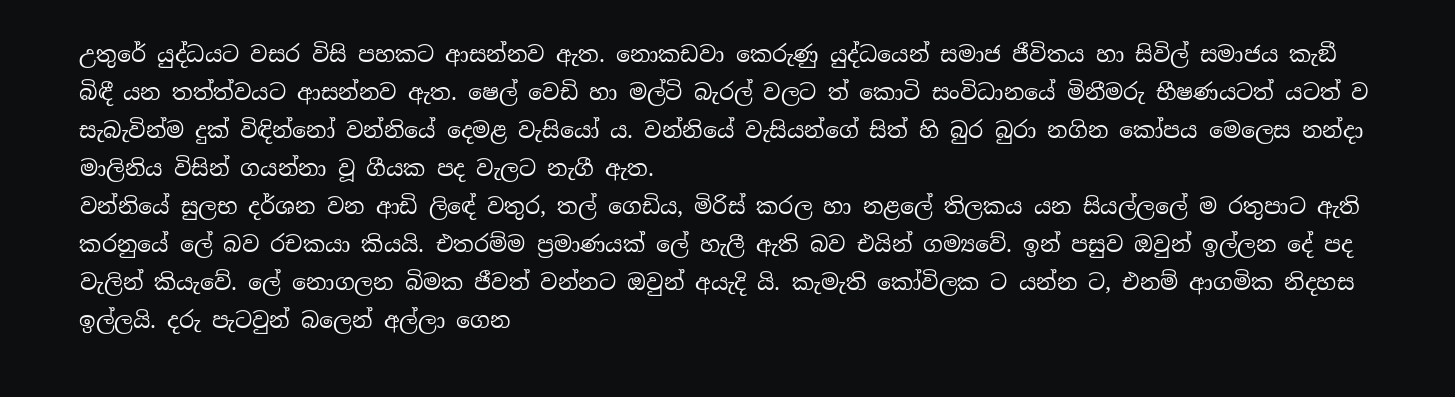උතුරේ යුද්ධයට වසර විසි පහකට ආසන්නව ඇත. නොකඩවා කෙරුණු යුද්ධයෙන් සමාජ ජීවිතය හා සිවිල් සමාජය කැඞී බිඳී යන තත්ත්වයට ආසන්නව ඇත. ෂෙල් වෙඩි හා මල්ටි බැරල් වලට ත් කොටි සංවිධානයේ මිනීමරු භීෂණයටත් යටත් ව සැබැවින්ම දුක් විඳින්නෝ වන්නියේ දෙමළ වැසියෝ ය. වන්නියේ වැසියන්ගේ සිත් හි බුර බුරා නගින කෝපය මෙලෙස නන්දා මාලිනිය විසින් ගයන්නා වූ ගීයක පද වැලට නැගී ඇත.
වන්නියේ සුලභ දර්ශන වන ආඩි ලිඳේ වතුර, තල් ගෙඩිය, මිරිස් කරල හා නළලේ තිලකය යන සියල්ලලේ ම රතුපාට ඇති කරනුයේ ලේ බව රචකයා කියයි. එතරම්ම ප්‍රමාණයක් ලේ හැලී ඇති බව එයින් ගම්‍යවේ. ඉන් පසුව ඔවුන් ඉල්ලන දේ පද වැලින් කියැවේ. ලේ නොගලන බිමක ජීවත් වන්නට ඔවුන් අයැදි යි. කැමැති කෝවිලක ට යන්න ට, එනම් ආගමික නිදහස ඉල්ලයි. දරු පැටවුන් බලෙන් අල්ලා ගෙන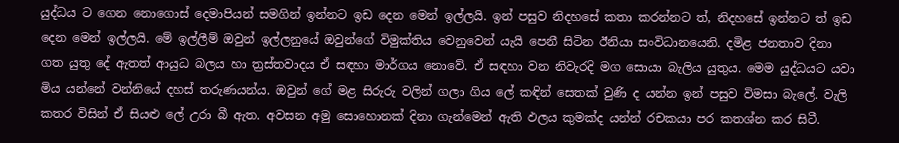යුද්ධය ට ගෙන නොගොස් දෙමාපියන් සමගින් ඉන්නට ඉඩ දෙන මෙන් ඉල්ලයි. ඉන් පසුව නිදහසේ කතා කරන්නට ත්, නිදහසේ ඉන්නට ත් ඉඩ දෙන මෙන් ඉල්ලයි. මේ ඉල්ලීම් ඔවුන් ඉල්ලනුයේ ඔවුන්ගේ විමුක්තිය වෙනුවෙන් යැයි පෙනී සිටින ඊනියා සංවිධානයෙනි. දමිළ ජනතාව දිනා ගත යුතු දේ ඇතත් ආයුධ බලය හා ත්‍රස්තවාදය ඒ සඳහා මාර්ගය නොවේ. ඒ සඳහා වන නිවැරදි මග සොයා බැලිය යුතුය. මෙම යුද්ධයට යවා මිය යන්නේ වන්නියේ දහස් තරුණයන්ය. ඔවුන් ගේ මළ සිරුරු වලින් ගලා ගිය ලේ කඳින් සෙතක් වුණි ද යන්න ඉන් පසුව විමසා බැලේ. වැලි කතර විසින් ඒ සියළු ලේ උරා බී ඇත. අවසන අමු සොහොනක් දිනා ගැන්මෙන් ඇති ඵලය කුමක්ද යන්න් රචකයා පර කතශ්න කර සිටී.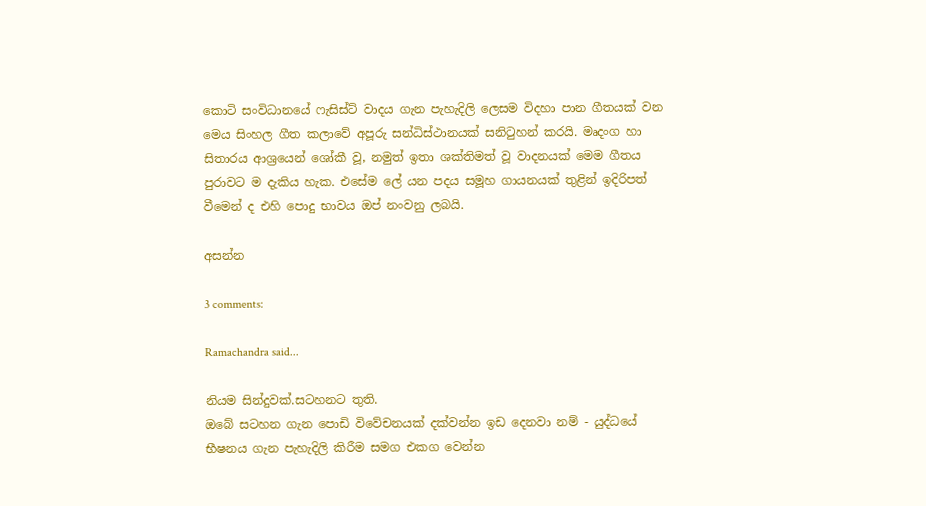කොටි සංවිධානයේ ෆැසිස්ට් වාදය ගැන පැහැදිලි ලෙසම විදහා පාන ගීතයක් වන මෙය සිංහල ගීත කලාවේ අපූරු සන්ධිස්ථානයක් සනිටුහන් කරයි. මෘදංග හා සිතාරය ආශ්‍රයෙන් ශෝකී වූ, නමුත් ඉතා ශක්තිමත් වූ වාදනයක් මෙම ගීතය පුරාවට ම දැකිය හැක. එසේම ලේ යන පදය සමූහ ගායනයක් තුළින් ඉදිරිපත් වීමෙන් ද එහි පොදු භාවය ඔප් නංවනු ලබයි.

අසන්න

3 comments:

Ramachandra said...

නියම සින්දුවක්.සටහනට තුති.
ඔබේ සටහන ගැන පොඩි විවේචනයක් දක්වන්න ඉඩ දෙනවා නම් - යුද්ධයේ භීෂනය ගැන පැහැදිලි කිරීම සමග එකග වෙන්න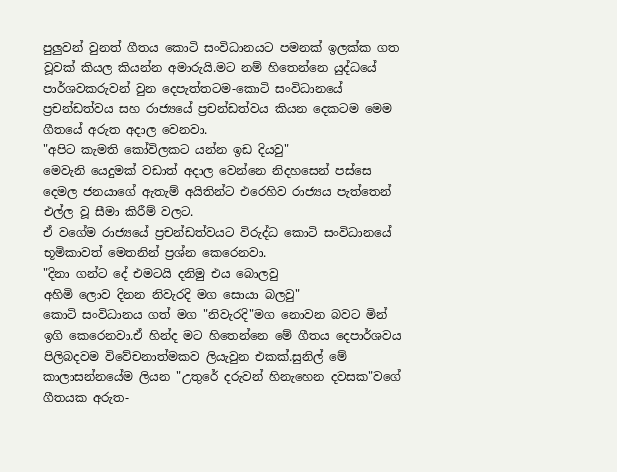පුලුවන් වුනත් ගීතය කොටි සංවිධානයට පමනක් ඉලක්ක ගත වූවක් කියල කියන්න අමාරුයි.මට නම් හිතෙන්නෙ යුද්ධයේ පාර්ශවකරුවන් වුන දෙපැත්තටම-කොටි සංවිධානයේ ප්‍රචන්ඩත්වය සහ රාජ්‍යයේ ප්‍රචන්ඩත්වය කියන දෙකටම මෙම ගීතයේ අරුත අදාල වෙනවා.
"අපිට කැමති කෝවිලකට යන්න ඉඩ දියවු"
මෙවැනි යෙදුමක් වඩාත් අදාල වෙන්නෙ නිදහසෙන් පස්සෙ දෙමල ජනයාගේ ඇතැම් අයිතින්ට එරෙහිව රාජ්‍යය පැත්තෙන් එල්ල වූ සීමා කිරීම් වලට.
ඒ වගේම රාජ්‍යයේ ප්‍රචන්ඩත්වයට විරුද්ධ කොටි සංවිධානයේ භූමිකාවත් මෙතනින් ප්‍රශ්න කෙරෙනවා.
"දිනා ගන්ට දේ එමටයි දනිමු එය බොලවු
අහිමි ලොව දිනන නිවැරදි මග සොයා බලවු"
කොටි සංවිධානය ගත් මග "නිවැරදි"මග නොවන බවට මින් ඉගි කෙරෙනවා.ඒ හින්ද මට හිතෙන්නෙ මේ ගීතය දෙපාර්ශවය පිලිබදවම විවේචනාත්මකව ලියැවුන එකක්.සුනිල් මේ කාලාසන්නයේම ලියන "උතුරේ දරුවන් හිනැහෙන දවසක"වගේ ගීතයක අරුත-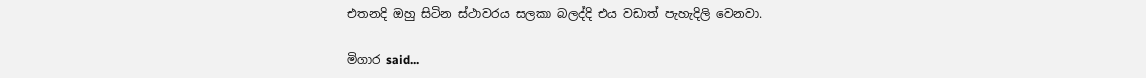එතනදි ඔහු සිටින ස්ථාවරය සලකා බලද්දි එය වඩාත් පැහැදිලි වෙනවා.

මිගාර said...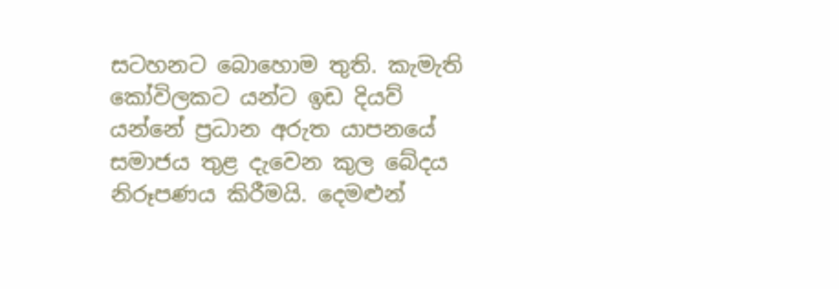සටහනට බොහොම තුති. කැමැති කෝවිලකට යන්ට ඉඩ දියව් යන්නේ ප්‍රධාන අරුත යාපනයේ සමාජය තුළ දැ‍වෙන කුල ‍බේදය නිරූපණය කිරීමයි. දෙමළුන්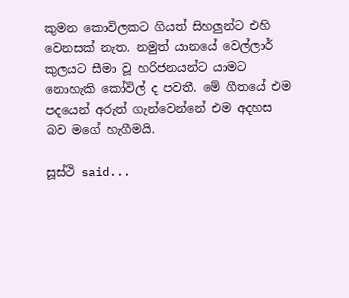කුමන කොවිලකට ගියත් සිහලුන්ට එහි වෙනසක් නැත. නමුත් යානයේ වෙල්ලාර් කුලයට සීමා වූ හරිජනයන්ට යාමට නොහැකි කෝවිල් ද පවතී. මේ ගීතයේ එම පදයෙන් අරුත් ගැන්වෙන්නේ එම අදහස බව මගේ හැගීමයි.

සූස්ථි said...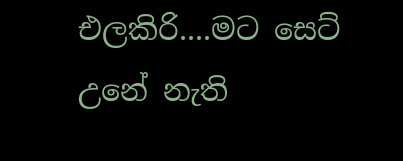එලකිරි....මට සෙට් උනේ නැති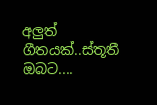අලුත් ගීතයක්..ස්තූතී ඔබට....